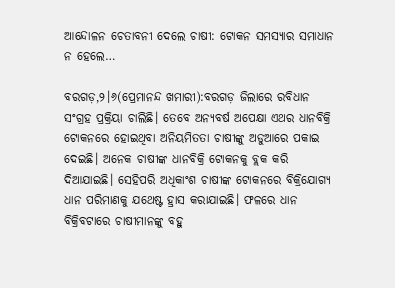ଆନ୍ଦୋଳନ ଚେତାବନୀ ଦେଲେ ଚାଷୀ: ଟୋକନ ସମସ୍ୟାର ସମାଧାନ ନ ହେଲେ…

ବରଗଡ଼,୨।୬(ପ୍ରେମାନନ୍ଦ ଖମାରୀ):ବରଗଡ଼ ଜିଲାରେ ରବିଧାନ ସଂଗ୍ରହ ପ୍ରକ୍ରିୟା ଚାଲିଛି। ତେବେ ଅନ୍ୟବର୍ଷ ଅପେକ୍ଷା ଏଥର ଧାନବିକ୍ରି ଟୋକନରେ ହୋଇଥିବା ଅନିୟମିତତା ଚାଷୀଙ୍କୁ ଅଡୁଆରେ ପକାଇ ଦେଇଛି। ଅନେକ ଚାଷୀଙ୍କ ଧାନବିକ୍ରି ଟୋକନକୁ ବ୍ଲକ କରି ଦିଆଯାଇଛି। ସେହିପରି ଅଧିକାଂଶ ଚାଷୀଙ୍କ ଟୋକନରେ ବିକ୍ରିଯୋଗ୍ୟ ଧାନ ପରିମାଣକୁ ଯଥେଷ୍ଟ ହ୍ରାସ କରାଯାଇଛି। ଫଳରେ ଧାନ ବିକ୍ରିବଟାରେ ଚାଷୀମାନଙ୍କୁ ବହୁ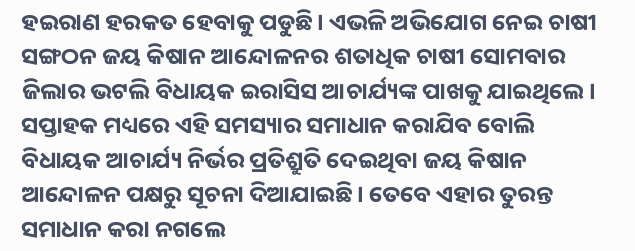ହଇରାଣ ହରକତ ହେବାକୁ ପଡୁଛି। ଏଭଳି ଅଭିଯୋଗ ନେଇ ଚାଷୀ ସଙ୍ଗଠନ ଜୟ କିଷାନ ଆନ୍ଦୋଳନର ଶତାଧିକ ଚାଷୀ ସୋମବାର ଜିଲାର ଭଟଲି ବିଧାୟକ ଇରାସିସ ଆଚାର୍ଯ୍ୟଙ୍କ ପାଖକୁ ଯାଇଥିଲେ। ସପ୍ତାହକ ମଧ୍ୟରେ ଏହି ସମସ୍ୟାର ସମାଧାନ କରାଯିବ ବୋଲି ବିଧାୟକ ଆଚାର୍ଯ୍ୟ ନିର୍ଭର ପ୍ରତିଶ୍ରୁତି ଦେଇଥିବା ଜୟ କିଷାନ ଆନ୍ଦୋଳନ ପକ୍ଷରୁ ସୂଚନା ଦିଆଯାଇଛି। ତେବେ ଏହାର ତୁରନ୍ତ ସମାଧାନ କରା ନଗଲେ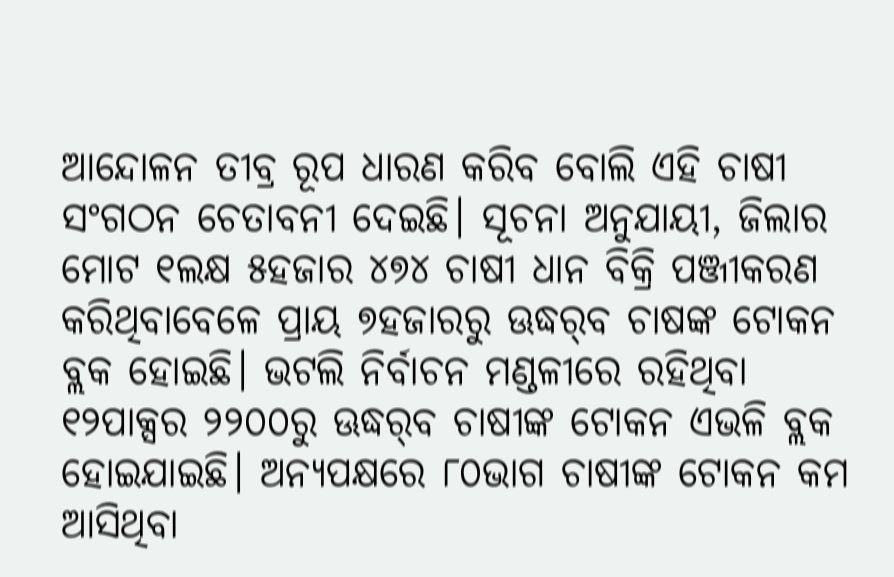ଆନ୍ଦୋଳନ ତୀବ୍ର ରୂପ ଧାରଣ କରିବ ବୋଲି ଏହି ଚାଷୀ ସଂଗଠନ ଚେତାବନୀ ଦେଇଛି। ସୂଚନା ଅନୁଯାୟୀ, ଜିଲାର ମୋଟ ୧ଲକ୍ଷ ୫ହଜାର ୪୭୪ ଚାଷୀ ଧାନ ବିକ୍ରି ପଞ୍ଜୀକରଣ କରିଥିବାବେଳେ ପ୍ରାୟ ୭ହଜାରରୁ ଊଦ୍ଧର୍‌ବ ଚାଷଙ୍କ ଟୋକନ ବ୍ଲକ ହୋଇଛି। ଭଟଲି ନିର୍ବାଚନ ମଣ୍ଡଳୀରେ ରହିଥିବା ୧୨ପାକ୍ସର ୨୨୦୦ରୁ ଊଦ୍ଧର୍‌ବ ଚାଷୀଙ୍କ ଟୋକନ ଏଭଳି ବ୍ଲକ ହୋଇଯାଇଛି। ଅନ୍ୟପକ୍ଷରେ ୮୦ଭାଗ ଚାଷୀଙ୍କ ଟୋକନ କମ ଆସିଥିବା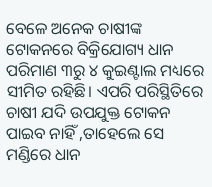ବେଳେ ଅନେକ ଚାଷୀଙ୍କ ଟୋକନରେ ବିକ୍ରିଯୋଗ୍ୟ ଧାନ ପରିମାଣ ୩ରୁ ୪ କୁଇଣ୍ଟାଲ ମଧ୍ୟରେ ସୀମିତ ରହିଛି। ଏପରି ପରିସ୍ଥିତିରେ ଚାଷୀ ଯଦି ଉପଯୁକ୍ତ ଟୋକନ ପାଇବ ନାହିଁ ,ତାହେଲେ ସେ ମଣ୍ଡିରେ ଧାନ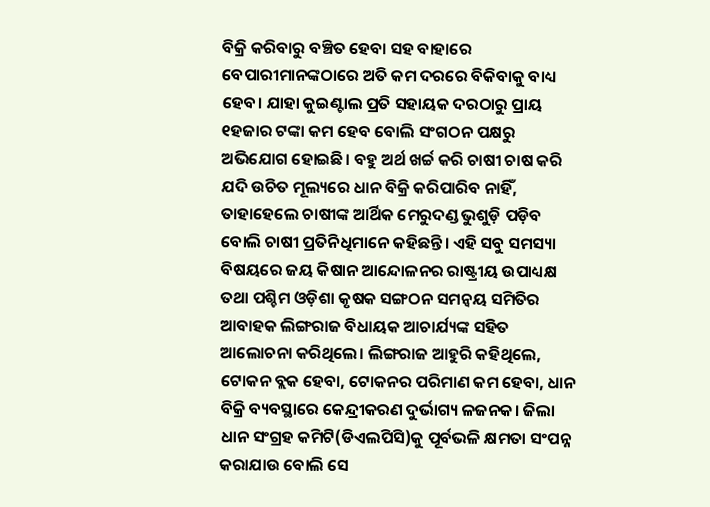ବିକ୍ରି କରିବାରୁ ବଞ୍ଚିତ ହେବା ସହ ବାହାରେ ବେପାରୀମାନଙ୍କଠାରେ ଅତି କମ ଦରରେ ବିକିବାକୁ ବାଧ୍ୟ ହେବ। ଯାହା କୁଇଣ୍ଟାଲ ପ୍ରତି ସହାୟକ ଦରଠାରୁ ପ୍ରାୟ ୧ହଜାର ଟଙ୍କା କମ ହେବ ବୋଲି ସଂଗଠନ ପକ୍ଷରୁ ଅଭିଯୋଗ ହୋଇଛି। ବହୁ ଅର୍ଥ ଖର୍ଚ୍ଚ କରି ଚାଷୀ ଚାଷ କରି ଯଦି ଉଚିତ ମୂଲ୍ୟରେ ଧାନ ବିକ୍ରି କରିପାରିବ ନାହିଁ, ତାହାହେଲେ ଚାଷୀଙ୍କ ଆର୍ଥିକ ମେରୁଦଣ୍ଡ ଭୁଶୁଡ଼ି ପଡ଼ିବ ବୋଲି ଚାଷୀ ପ୍ରତିନିଧିମାନେ କହିଛନ୍ତି। ଏହି ସବୁ ସମସ୍ୟା ବିଷୟରେ ଜୟ କିଷାନ ଆନ୍ଦୋଳନର ରାଷ୍ଟ୍ରୀୟ ଉପାଧ୍ୟକ୍ଷ ତଥା ପଶ୍ଚିମ ଓଡ଼ିଶା କୃଷକ ସଙ୍ଗଠନ ସମନ୍ବୟ ସମିତିର ଆବାହକ ଲିଙ୍ଗରାଜ ବିଧାୟକ ଆଚାର୍ଯ୍ୟଙ୍କ ସହିତ ଆଲୋଚନା କରିଥିଲେ। ଲିଙ୍ଗରାଜ ଆହୁରି କହିଥିଲେ, ଟୋକନ ବ୍ଲକ ହେବା, ଟୋକନର ପରିମାଣ କମ ହେବା, ଧାନ ବିକ୍ରି ବ୍ୟବସ୍ଥାରେ କେନ୍ଦ୍ରୀକରଣ ଦୁର୍ଭାଗ୍ୟ ଳଜନକ। ଜିଲା ଧାନ ସଂଗ୍ରହ କମିଟି(ଡିଏଲପିସି)କୁ ପୂର୍ବଭଳି କ୍ଷମତା ସଂପନ୍ନ କରାଯାଉ ବୋଲି ସେ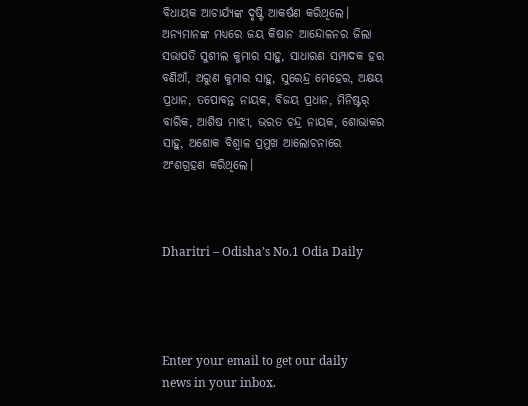ବିଧାୟକ ଆଚାର୍ଯ୍ୟଙ୍କ ଦୃଷ୍ଟି ଆକର୍ଷଣ କରିଥିଲେ। ଅନ୍ୟମାନଙ୍କ ମଧ୍ୟରେ ଜୟ କିଷାନ ଆନ୍ଦୋଳନର ଜିଲା ସଭାପତି ସୁଶୀଲ କୁମାର ସାହୁ, ସାଧାରଣ ସମ୍ପାଦକ ହର ବଣିଆଁ, ଅରୁଣ କୁମାର ସାହୁ, ସୁରେନ୍ଦ୍ର ମେହେର, ଅକ୍ଷୟ ପ୍ରଧାନ, ତପୋବନ୍ତ ନାୟକ, ବିଜୟ ପ୍ରଧାନ, ମିନିଷ୍ଟର୍‌ ବାରିକ, ଆଶିଷ ମାଝୀ, ଭରତ ଚନ୍ଦ୍ର ନାୟକ, ଶୋଭାକର ସାହୁ, ଅଶୋକ ବିଶ୍ବାଳ ପ୍ରମୁଖ ଆଲୋଚନାରେ ଅଂଶଗ୍ରହଣ କରିଥିଲେ।



Dharitri – Odisha’s No.1 Odia Daily




Enter your email to get our daily news in your inbox.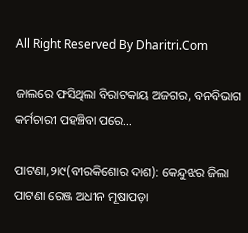All Right Reserved By Dharitri.Com

ଜାଲରେ ଫସିଥିଲା ବିରାଟକାୟ ଅଜଗର, ବନବିଭାଗ କର୍ମଚାରୀ ପହଞ୍ଚିବା ପରେ…

ପାଟଣା,୨ା୯(ବୀରକିଶୋର ଦାଶ): କେନ୍ଦୁଝର ଜିଲା ପାଟଣା ରେଞ୍ଜ ଅଧୀନ ମୂଷାପଡ଼ା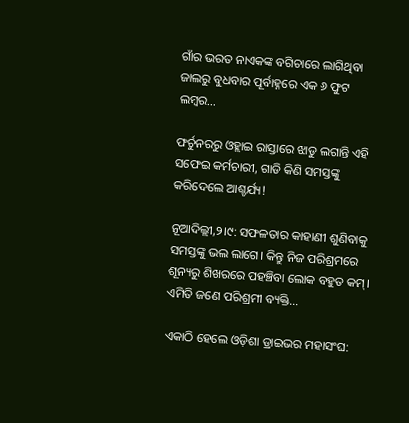ଗାଁର ଭରତ ନାଏକଙ୍କ ବଗିଚାରେ ଲାଗିଥିବା ଜାଲରୁ ବୁଧବାର ପୂର୍ବାହ୍ନରେ ଏକ ୬ ଫୁଟ ଲମ୍ବର…

ଫର୍ଚୁନରରୁ ଓହ୍ଲାଇ ରାସ୍ତାରେ ଝାଡୁ ଲଗାନ୍ତି ଏହି ସଫେଇ କର୍ମଚାରୀ, ଗାଡି କିଣି ସମସ୍ତଙ୍କୁ କରିଦେଲେ ଆଶ୍ଚର୍ଯ୍ୟ!

ନୂଆଦିଲ୍ଲୀ,୨।୯: ସଫଳତାର କାହାଣୀ ଶୁଣିବାକୁ ସମସ୍ତଙ୍କୁ ଭଲ ଲାଗେ। କିନ୍ତୁ ନିଜ ପରିଶ୍ରମରେ ଶୂନ୍ୟରୁ ଶିଖରରେ ପହଞ୍ଚିବା ଲୋକ ବହୁତ କମ୍‌। ଏମିତି ଜଣେ ପରିଶ୍ରମୀ ବ୍ୟକ୍ତି…

ଏକାଠି ହେଲେ ଓଡ଼ିଶା ଡ୍ରାଇଭର ମହାସଂଘ: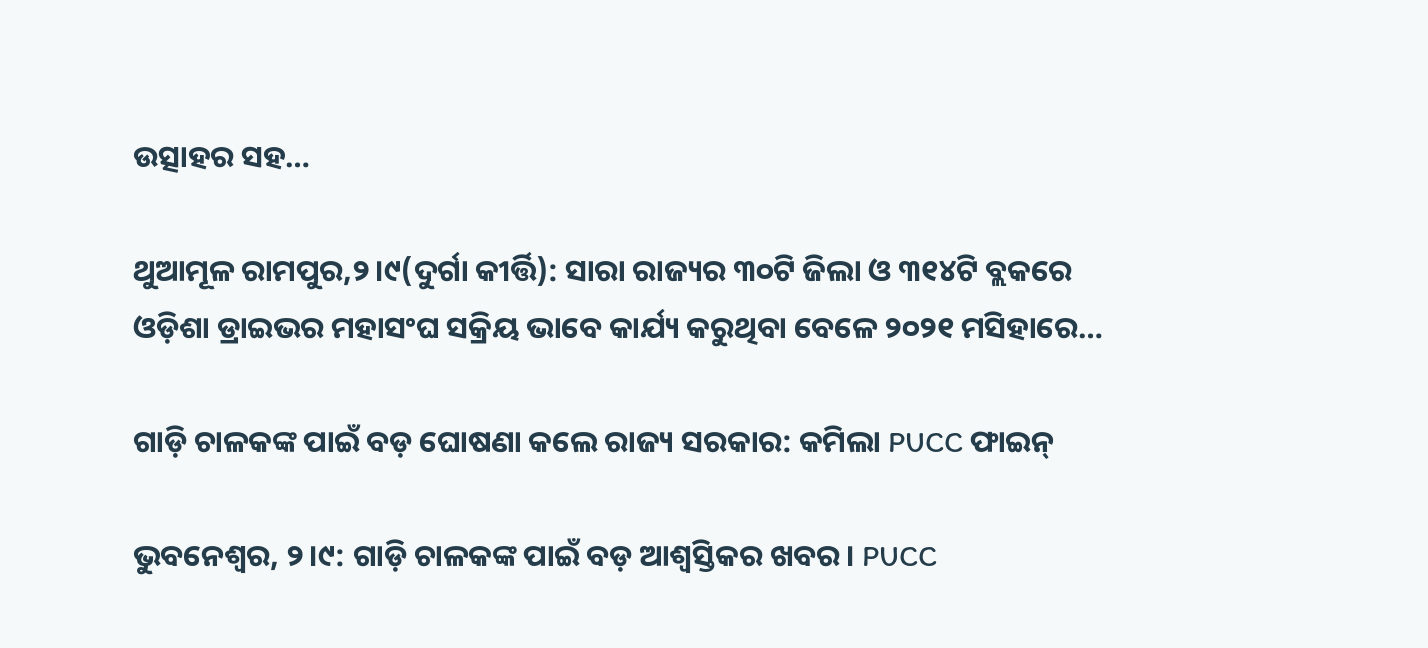ଉତ୍ସାହର ସହ…

ଥୁଆମୂଳ ରାମପୁର,୨।୯(ଦୁର୍ଗା କୀର୍ତ୍ତି): ସାରା ରାଜ୍ୟର ୩୦ଟି ଜିଲା ଓ ୩୧୪ଟି ବ୍ଲକରେ ଓଡ଼ିଶା ଡ୍ରାଇଭର ମହାସଂଘ ସକ୍ରିୟ ଭାବେ କାର୍ଯ୍ୟ କରୁଥିବା ବେଳେ ୨୦୨୧ ମସିହାରେ…

ଗାଡ଼ି ଚାଳକଙ୍କ ପାଇଁ ବଡ଼ ଘୋଷଣା କଲେ ରାଜ୍ୟ ସରକାର: କମିଲା PUCC ଫାଇନ୍‌

ଭୁବନେଶ୍ୱର, ୨।୯: ଗାଡ଼ି ଚାଳକଙ୍କ ପାଇଁ ବଡ଼ ଆଶ୍ୱସ୍ତିକର ଖବର। PUCC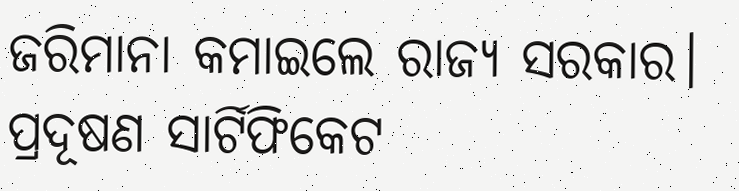ଜରିମାନା କମାଇଲେ ରାଜ୍ୟ ସରକାର। ପ୍ରଦୂଷଣ ସାର୍ଟିଫିକେଟ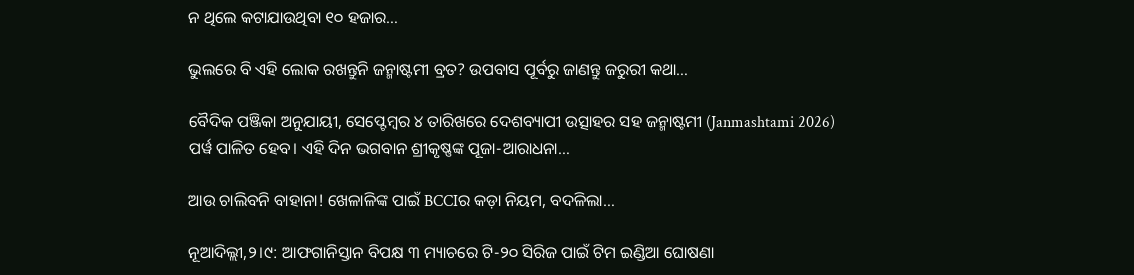ନ ଥିଲେ କଟାଯାଉଥିବା ୧୦ ହଜାର…

ଭୁଲରେ ବି ଏହି ଲୋକ ରଖନ୍ତୁନି ଜନ୍ମାଷ୍ଟମୀ ବ୍ରତ? ଉପବାସ ପୂର୍ବରୁ ଜାଣନ୍ତୁ ଜରୁରୀ କଥା…

ବୈଦିକ ପଞ୍ଜିକା ଅନୁଯାୟୀ, ସେପ୍ଟେମ୍ୱର ୪ ତାରିଖରେ ଦେଶବ୍ୟାପୀ ଉତ୍ସାହର ସହ ଜନ୍ମାଷ୍ଟମୀ (Janmashtami 2026) ପର୍ୱ ପାଳିତ ହେବ। ଏହି ଦିନ ଭଗବାନ ଶ୍ରୀକୃଷ୍ଣଙ୍କ ପୂଜା-ଆରାଧନା…

ଆଉ ଚାଲିବନି ବାହାନା! ଖେଳାଳିଙ୍କ ପାଇଁ BCCIର କଡ଼ା ନିୟମ, ବଦଳିଲା…

ନୂଆଦିଲ୍ଲୀ,୨।୯: ଆଫଗାନିସ୍ତାନ ବିପକ୍ଷ ୩ ମ୍ୟାଚରେ ଟି-୨୦ ସିରିଜ ପାଇଁ ଟିମ ଇଣ୍ଡିଆ ଘୋଷଣା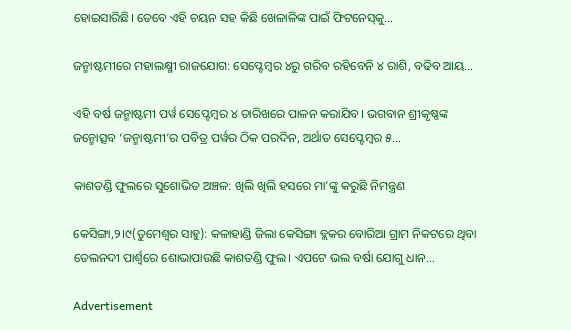ହୋଇସାରିଛି। ତେବେ ଏହି ଚୟନ ସହ କିଛି ଖେଳାଳିଙ୍କ ପାଇଁ ଫିଟନେସ୍‌କୁ…

ଜନ୍ମାଷ୍ଟମୀରେ ମହାଲକ୍ଷ୍ମୀ ରାଜଯୋଗ: ସେପ୍ଟେମ୍ୱର ୪ରୁ ଗରିବ ରହିବେନି ୪ ରାଶି, ବଢିବ ଆୟ…

ଏହି ବର୍ଷ ଜନ୍ମାଷ୍ଟମୀ ପର୍ୱ ସେପ୍ଟେମ୍ୱର ୪ ତାରିଖରେ ପାଳନ କରାଯିବ। ଭଗବାନ ଶ୍ରୀକୃଷ୍ଣଙ୍କ ଜନ୍ମୋତ୍ସବ ‘ଜନ୍ମାଷ୍ଟମୀ’ର ପବିତ୍ର ପର୍ୱର ଠିକ ପରଦିନ, ଅର୍ଥାତ ସେପ୍ଟେମ୍ୱର ୫…

କାଶତଣ୍ଡି ଫୁଲରେ ସୁଶୋଭିତ ଅଞ୍ଚଳ: ଖିଲି ଖିଲି ହସରେ ମା’ଙ୍କୁ କରୁଛି ନିମନ୍ତ୍ରଣ

କେସିଙ୍ଗା,୨।୯(ତୁମେଶ୍ୱର ସାହୁ): କଳାହାଣ୍ଡି ଜିଲା କେସିଙ୍ଗା ବ୍ଲକର ବୋରିଆ ଗ୍ରାମ ନିକଟରେ ଥିବା ତେଲନଦୀ ପାର୍ଶ୍ୱରେ ଶୋଭାପାଉଛି କାଶତଣ୍ଡି ଫୁଲ। ଏପଟେ ଭଲ ବର୍ଷା ଯୋଗୁ ଧାନ…

Advertisement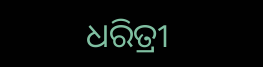ଧରିତ୍ରୀ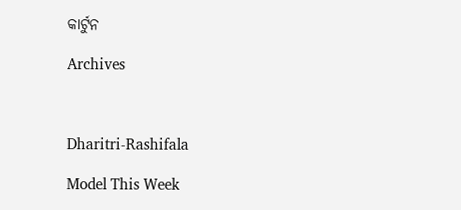କାର୍ଟୁନ

Archives



Dharitri-Rashifala

Model This Week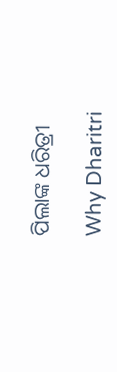ପିଲାଙ୍କ ଧରିତ୍ରୀ

Why Dharitri